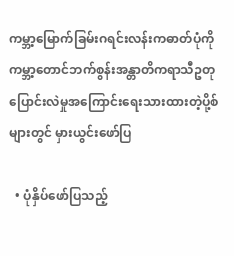ကမ္ဘာ့မြောက်ခြမ်းဂရင်းလန်းကဓာတ်ပုံကို ကမ္ဘာ့တောင်ဘက်စွန်းအန္တာတိကရာသီဥတုပြောင်းလဲမှုအကြောင်းရေးသားထားတဲ့ပို့စ်များတွင် မှားယွင်းဖော်ပြ

  • ပုံနှိပ်ဖော်ပြသည့်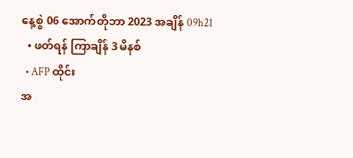နေ့စွဲ 06 အောက်တိုဘာ 2023 အချိန် 09h21
  • ဖတ်ရန် ကြာချိန် 3 မိနစ်
  • AFP ထိုင်း
အ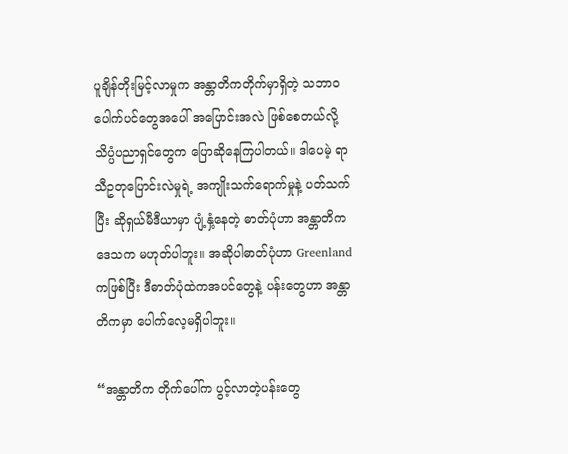ပူချိန်တိုးမြင့်လာမှုက အန္တာတိကတိုက်မှာရှိတဲ့ သဘာဝပေါက်ပင်တွေအပေါ် အပြောင်းအလဲ ဖြစ်စေတယ်လို့ သိပ္ပံပညာရှင်တွေက ပြောဆိုနေကြပါတယ်။ ဒါပေမဲ့ ရာသီဥတုပြောင်းလဲမှုရဲ့ အကျိုးသက်ရောက်မှုနဲ့ ပတ်သက်ပြီး ဆိုရှယ်မီဒီယာမှာ ပျံ့နှံ့နေတဲ့ ဓာတ်ပုံဟာ အန္တာတိကဒေသက မဟုတ်ပါဘူး။ အဆိုပါဓာတ်ပုံဟာ Greenland ကဖြစ်ပြီး ဒီဓာတ်ပုံထဲကအပင်တွေနဲ့ ပန်းတွေဟာ အန္တာတိကမှာ ပေါက်လေ့မရှိပါဘူး။

“အန္တာတိက တိုက်ပေါ်က ပွင့်လာတဲ့ပန်းတွေ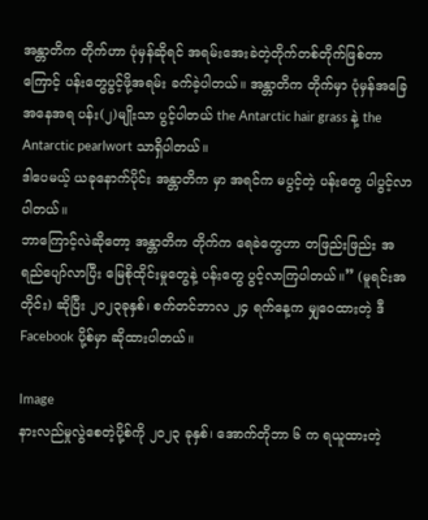အန္တာတိက တိုက်ဟာ ပုံမှန်ဆိုရင် အရမ်းအေးခဲတဲ့တိုက်တစ်တိုက်ဖြစ်တာကြောင့် ပန်းတွေပွင့်ဖို့အရမ်း ခက်ခဲ့ပါတယ်။ အန္တာတိက တိုက်မှာ ပုံမှန်အခြေအနေအရ ပန်း(၂)မျိုးသာ ပွင့်ပါတယ် the Antarctic hair grass နဲ့ the Antarctic pearlwort သာရှိပါတယ်။
ဒါပေမယ့် ယခုနောက်ပိုင်း အန္တာတိက မှာ အရင်က မပွင့်တဲ့ ပန်းတွေ ပါပွင့်လာပါတယ်။
ဘာကြောင့်လဲဆိုတော့ အန္တာတိက တိုက်က ရေခဲတွေဟာ တဖြည်းဖြည်း အရည်ပျော်လာပြီး မြေစိုထိုင်းမှုတွေနဲ့ ပန်းတွေ ပွင့်လာကြပါတယ်။” (မူရင်းအတိုင်း) ဆိုပြီး ၂၀၂၃ခုနှစ်၊ စက်တင်ဘာလ ၂၄ ရက်နေ့က မျှဝေထားတဲ့ ဒီ Facebook ပို့စ်မှာ ဆိုထားပါတယ်။

Image
နားလည်မှုလွဲစေတဲ့ပို့စ်ကို ၂၀၂၃ ခုနှစ်၊ အောက်တိုဘာ ၆ က ရယူထားတဲ့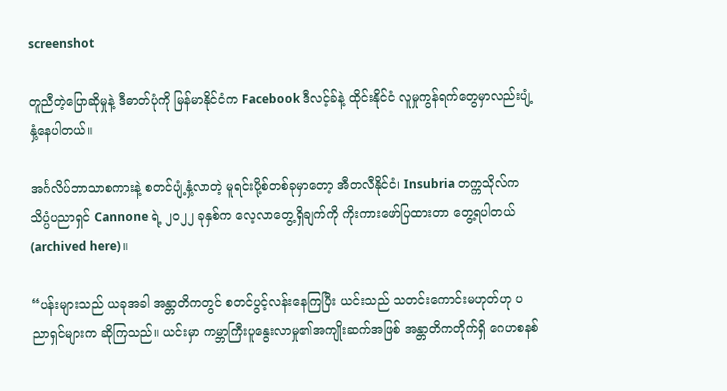screenshot

တူညီတဲ့ပြောဆိုမှုနဲ့ ဒီဓာတ်ပုံကို မြန်မာနိုင်ငံက Facebook ဒီလင့်ခ်နဲ့ ထိုင်းနိုင်ငံ လူမှုကွန်ရက်တွေမှာလည်းပျံ့နှံ့နေပါတယ်။

အင်္ဂလိပ်ဘာသာစကားနဲ့ စတင်ပျံ့နှံ့လာတဲ့ မူရင်းပို့စ်တစ်ခုမှာတော့ အီတလီနိုင်ငံ၊ Insubria တက္ကသိုလ်က သိပ္ပံပညာရှင် Cannone ရဲ့ ၂၀၂၂ ခုနှစ်က လေ့လာတွေ့ရှိချက်ကို ကိုးကားဖော်ပြထားတာ တွေ့ရပါတယ် (archived here)။

“ပန်းများသည် ယခုအခါ အန္တာတိကတွင် စတင်ပွင့်လန်းနေကြပြီး ယင်းသည် သတင်းကောင်းမဟုတ်ဟု ပညာရှင်များက ဆိုကြသည်။ ယင်းမှာ ကမ္ဘာကြီးပူနွေးလာမှု၏အကျိုးဆက်အဖြစ် အန္တာတိကတိုက်ရှိ ဂေဟစနစ်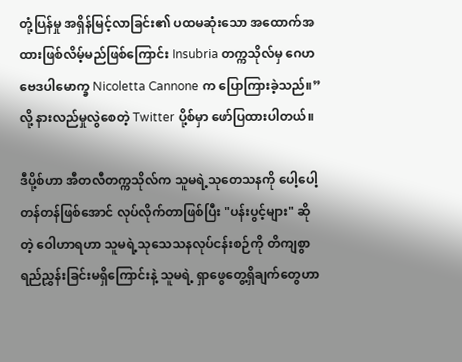တုံ့ပြန်မှု အရှိန်မြင့်လာခြင်း၏ ပထမဆုံးသော အထောက်အထားဖြစ်လိမ့်မည်ဖြစ်ကြောင်း Insubria တက္ကသိုလ်မှ ဂေဟဗေဒပါမောက္ခ Nicoletta Cannone က ပြောကြားခဲ့သည်။” လို့ နားလည်မှုလွဲစေတဲ့ Twitter ပို့စ်မှာ ဖော်ပြထားပါတယ်။

ဒီပို့စ်ဟာ အီတလီတက္ကသိုလ်က သူမရဲ့သုတေသနကို ပေါ့ပေါ့တန်တန်ဖြစ်အောင် လုပ်လိုက်တာဖြစ်ပြီး "ပန်းပွင့်များ" ဆိုတဲ့ ဝေါဟာရဟာ သူမရဲ့သုသေသနလုပ်ငန်းစဉ်ကို တိကျစွာရည်ညွှန်းခြင်းမရှိကြောင်းနဲ့ သူမရဲ့ ရှာဖွေတွေ့ရှိချက်တွေဟာ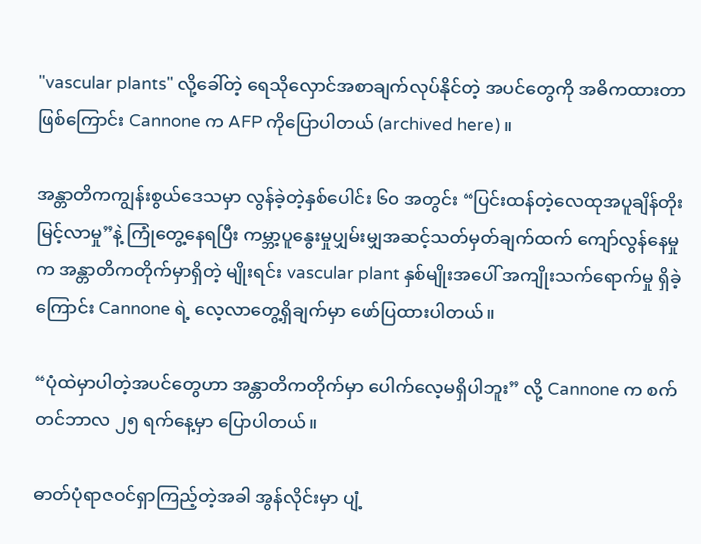"vascular plants" လို့ခေါ်တဲ့ ရေသိုလှောင်အစာချက်လုပ်နိုင်တဲ့ အပင်တွေကို အဓိကထားတာဖြစ်ကြောင်း Cannone က AFP ကိုပြောပါတယ် (archived here)။

အန္တာတိကကျွန်းစွယ်ဒေသမှာ လွန်ခဲ့တဲ့နှစ်ပေါင်း ၆၀ အတွင်း “ပြင်းထန်တဲ့လေထုအပူချိန်တိုးမြင့်လာမှု”နဲ့ ကြုံတွေ့နေရပြီး ကမ္ဘာ့ပူနွေးမှုပျှမ်းမျှအဆင့်သတ်မှတ်ချက်ထက် ကျော်လွန်နေမှုက အန္တာတိကတိုက်မှာရှိတဲ့ မျိုးရင်း vascular plant နှစ်မျိုးအပေါ် အကျိုးသက်ရောက်မှု ရှိခဲ့ကြောင်း Cannone ရဲ့ လေ့လာတွေ့ရှိချက်မှာ ဖော်ပြထားပါတယ်။

“ပုံထဲမှာပါတဲ့အပင်တွေဟာ အန္တာတိကတိုက်မှာ ပေါက်လေ့မရှိပါဘူး” လို့ Cannone က စက်တင်ဘာလ ၂၅ ရက်နေ့မှာ ပြောပါတယ်။

ဓာတ်ပုံရာဇဝင်ရှာကြည့်တဲ့အခါ အွန်လိုင်းမှာ ပျံ့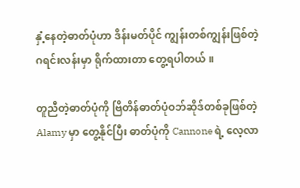နှံ့နေတဲ့ဓာတ်ပုံဟာ ဒိန်းမတ်ပိုင် ကျွန်းတစ်ကျွန်းဖြစ်တဲ့ ဂရင်းလန်းမှာ ရိုက်ထားတာ တွေ့ရပါတယ်။

တူညီတဲ့ဓာတ်ပုံကို ဗြိတိန်ဓာတ်ပုံဝဘ်ဆိုဒ်တစ်ခုဖြစ်တဲ့ Alamy မှာ တွေ့နိုင်ပြီး ဓာတ်ပုံကို Cannone ရဲ့ လေ့လာ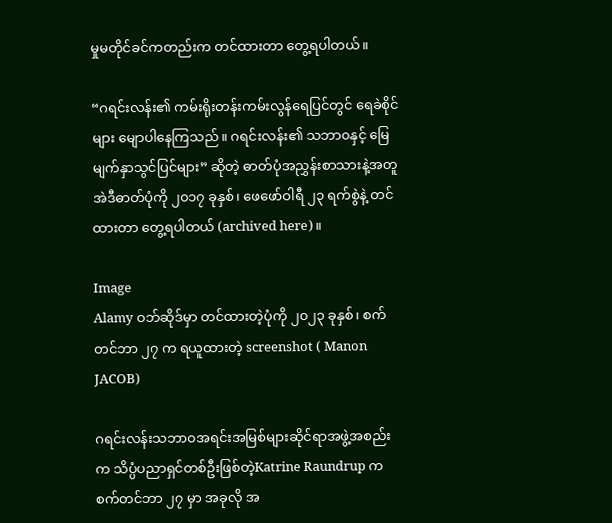မှုမတိုင်ခင်ကတည်းက တင်ထားတာ တွေ့ရပါတယ်။

“ဂရင်းလန်း၏ ကမ်းရိုးတန်းကမ်းလွန်ရေပြင်တွင် ရေခဲစိုင်များ မျောပါနေကြသည်။ ဂရင်းလန်း၏ သဘာ၀နှင့် မြေမျက်နှာသွင်ပြင်များ” ဆိုတဲ့ ဓာတ်ပုံအညွှန်းစာသားနဲ့အတူ အဲဒီဓာတ်ပုံကို ၂၀၁၇ ခုနှစ်၊ ဖေဖော်ဝါရီ ၂၃ ရက်စွဲနဲ့ တင်ထားတာ တွေ့ရပါတယ် (archived here)။

Image
Alamy ဝဘ်ဆိုဒ်မှာ တင်ထားတဲ့ပုံကို ၂၀၂၃ ခုနှစ်၊ စက်တင်ဘာ ၂၇ က ရယူထားတဲ့ screenshot ( Manon JACOB)

ဂရင်းလန်းသဘာ၀အရင်းအမြစ်များဆိုင်ရာအဖွဲ့အစည်းက သိပ္ပံပညာရှင်တစ်ဦးဖြစ်တဲ့Katrine Raundrup က စက်တင်ဘာ ၂၇ မှာ အခုလို အ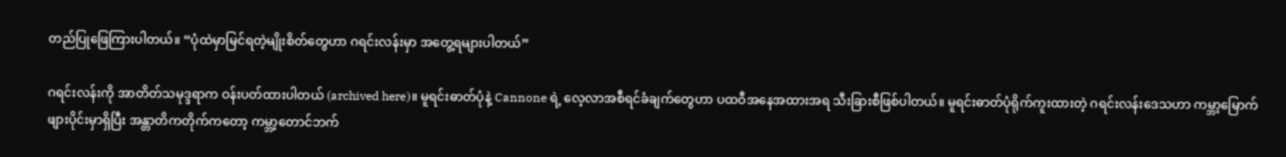တည်ပြုဖြေကြားပါတယ်။ “ပုံထဲမှာမြင်ရတဲ့မျိုးစိတ်တွေဟာ ဂရင်းလန်းမှာ အတွေ့ရများပါတယ်”

ဂရင်းလန်းကို အာတိတ်သမုဒ္ဒရာက ဝန်းပတ်ထားပါတယ် (archived here)။ မူရင်းဓာတ်ပုံနဲ့ Cannone ရဲ့ လေ့လာအစီရင်ခံချက်တွေဟာ ပထဝီအနေအထားအရ သီးခြားစီဖြစ်ပါတယ်။ မူရင်းဓာတ်ပုံရိုက်ကူးထားတဲ့ ဂရင်းလန်းဒေသဟာ ကမ္ဘာ့မြောက်ဖျားပိုင်းမှာရှိပြီး အန္တာတိကတိုက်ကတော့ ကမ္ဘာ့တောင်ဘက်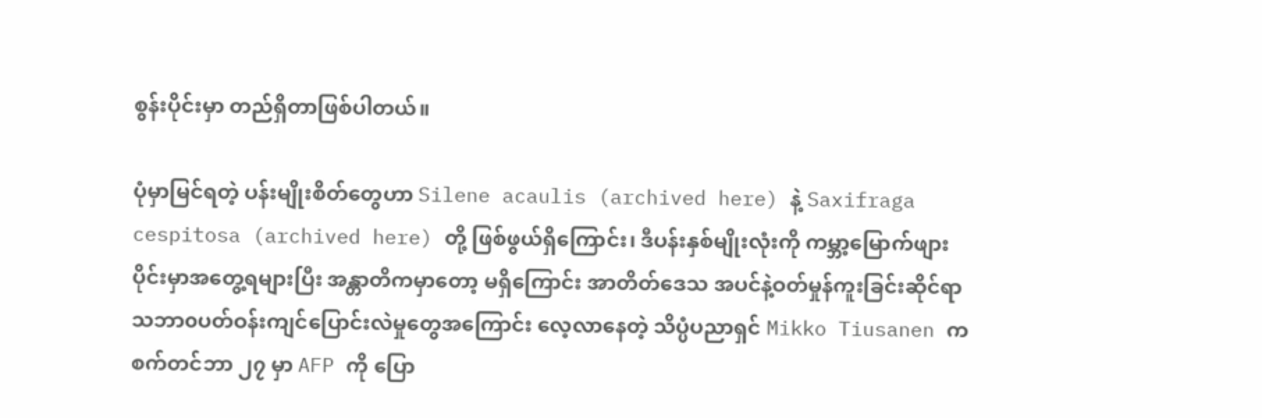စွန်းပိုင်းမှာ တည်ရှိတာဖြစ်ပါတယ်။

ပုံမှာမြင်ရတဲ့ ပန်းမျိုးစိတ်တွေဟာ Silene acaulis (archived here) နဲ့ Saxifraga cespitosa (archived here) တို့ ဖြစ်ဖွယ်ရှိကြောင်း၊ ဒီပန်းနှစ်မျိုးလုံးကို ကမ္ဘာ့မြောက်ဖျားပိုင်းမှာအတွေ့ရများပြီး အန္တာတိကမှာတော့ မရှိကြောင်း အာတိတ်ဒေသ အပင်နဲ့ဝတ်မှုန်ကူးခြင်းဆိုင်ရာ သဘာ၀ပတ်ဝန်းကျင်ပြောင်းလဲမှုတွေအကြောင်း လေ့လာနေတဲ့ သိပ္ပံပညာရှင် Mikko Tiusanen က စက်တင်ဘာ ၂၇ မှာ AFP ကို ပြော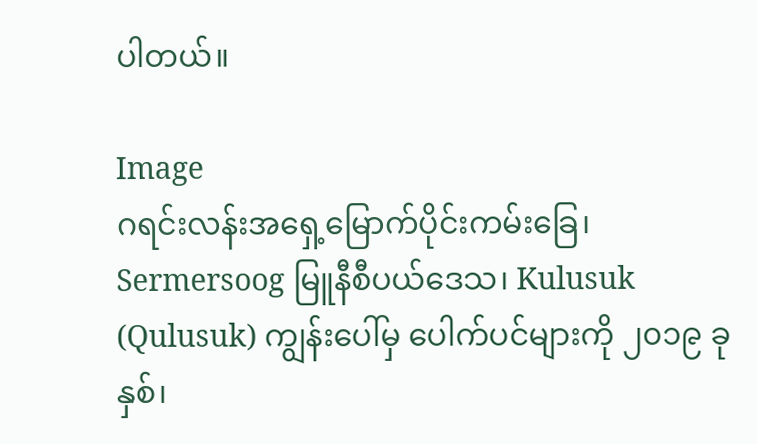ပါတယ်။

Image
ဂရင်းလန်းအရှေ့မြောက်ပိုင်းကမ်းခြေ၊ Sermersoog မြူနီစီပယ်ဒေသ၊ Kulusuk (Qulusuk) ကျွန်းပေါ်မှ ပေါက်ပင်များကို ၂၀၁၉ ခုနှစ်၊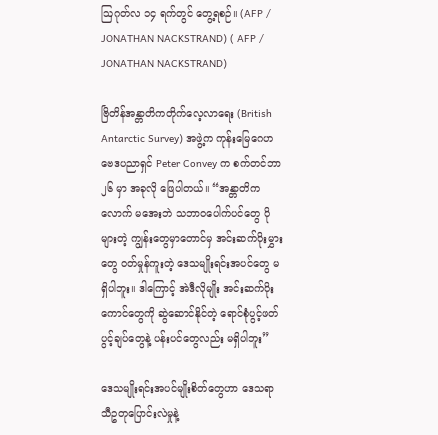ဩဂုတ်လ ၁၄ ရက်တွင် တွေ့ရစဉ်။ (AFP / JONATHAN NACKSTRAND) ( AFP / JONATHAN NACKSTRAND)

ဗြိတိန်အန္တာတိကတိုက်လေ့လာရေး (British Antarctic Survey) အဖွဲ့က ကုန်းမြေဂေဟဗေဒပညာရှင် Peter Convey က စက်တင်ဘာ ၂၆ မှာ အခုလို ဖြေပါတယ်။ “အန္တာတိကလောက် မအေးဘဲ သဘာ၀ပေါက်ပင်တွေ ပိုများတဲ့ ကျွန်းတွေမှာတောင်မှ အင်းဆက်ပိုးမွှားတွေ ဝတ်မှုန်ကူးတဲ့ ဒေသမျိုးရင်းအပင်တွေ မရှိပါဘူး။ ဒါကြောင့် အဲဒီလိုမျိုး အင်းဆက်ပိုးကောင်တွေကို ဆွဲဆောင်နိုင်တဲ့ ရောင်စုံပွင့်ဖတ်ပွင့်ချပ်တွေနဲ့ ပန်းပင်တွေလည်း မရှိပါဘူး”

ဒေသမျိုးရင်းအပင်မျိုးစိတ်တွေဟာ ဒေသရာသီဥတုပြောင်းလဲမှုနဲ့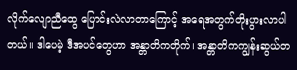လိုက်လျောညီထွေ ပြောင်းလဲလာတာကြောင့် အရေအတွက်တိုးပွားလာပါတယ်။ ဒါပေမဲ့ ဒီအပင်တွေဟာ အန္တာတိကတိုက်၊ အန္တာတိကကျွန်းဆွယ်တ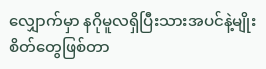လျှောက်မှာ နဂိုမူလရှိပြီးသားအပင်နဲ့မျိုးစိတ်တွေဖြစ်တာ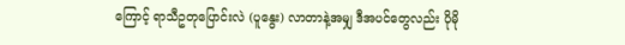ကြောင့် ရာသီဥတုပြောင်းလဲ (ပူနွေး) လာတာနဲ့အမျှ ဒီအပင်တွေလည်း ပိုမို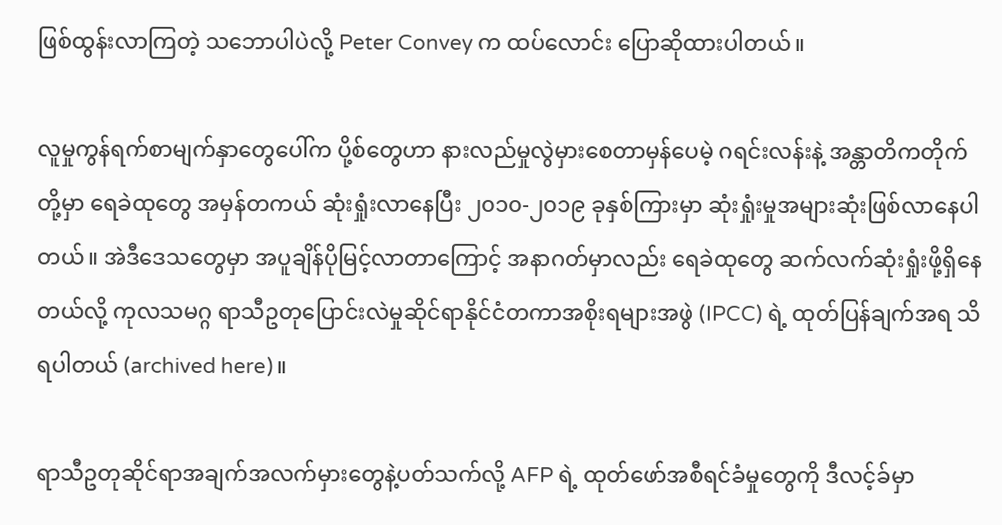ဖြစ်ထွန်းလာကြတဲ့ သဘောပါပဲလို့ Peter Convey က ထပ်လောင်း ပြောဆိုထားပါတယ်။

လူမှုကွန်ရက်စာမျက်နှာတွေပေါ်က ပို့စ်တွေဟာ နားလည်မှုလွဲမှားစေတာမှန်ပေမဲ့ ဂရင်းလန်းနဲ့ အန္တာတိကတိုက်တို့မှာ ရေခဲထုတွေ အမှန်တကယ် ဆုံးရှုံးလာနေပြီး ၂၀၁၀-၂၀၁၉ ခုနှစ်ကြားမှာ ဆုံးရှုံးမှုအများဆုံးဖြစ်လာနေပါတယ်။ အဲဒီဒေသတွေမှာ အပူချိန်ပိုမြင့်လာတာကြောင့် အနာဂတ်မှာလည်း ရေခဲထုတွေ ဆက်လက်ဆုံးရှုံးဖို့ရှိနေတယ်လို့ ကုလသမဂ္ဂ ရာသီဥတုပြောင်းလဲမှုဆိုင်ရာနိုင်ငံတကာအစိုးရများအဖွဲ (IPCC) ရဲ့ ထုတ်ပြန်ချက်အရ သိရပါတယ် (archived here)။

ရာသီဥတုဆိုင်ရာအချက်အလက်မှားတွေနဲ့ပတ်သက်လို့ AFP ရဲ့ ထုတ်ဖော်အစီရင်ခံမှုတွေကို ဒီလင့်ခ်မှာ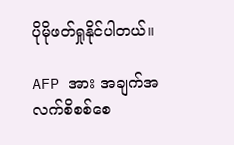ပိုမိုဖတ်ရှုနိုင်ပါတယ်။

AFP အား အချက်အလက်စိစစ်စေ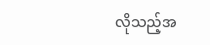လိုသည့်အ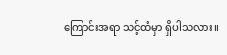ကြောင်းအရာ သင့်ထံမှာ ရှိပါသလား။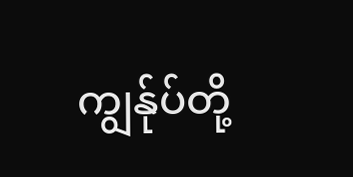ကျွန်ုပ်တို့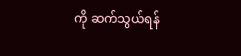ကို ဆက်သွယ်ရန်